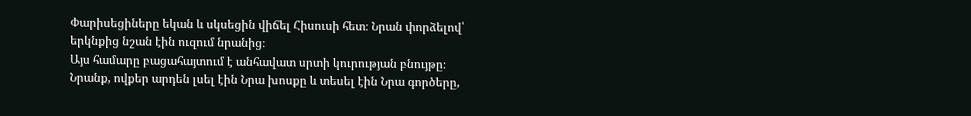Փարիսեցիները եկան և սկսեցին վիճել Հիսուսի հետ։ Նրան փորձելով՝ երկնքից նշան էին ուզում նրանից։
Այս համարը բացահայտում է անհավատ սրտի կուրության բնույթը։ Նրանք, ովքեր արդեն լսել էին Նրա խոսքը և տեսել էին Նրա գործերը,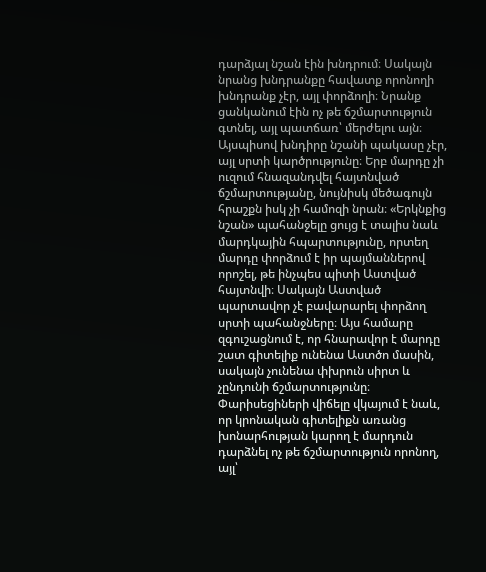դարձյալ նշան էին խնդրում։ Սակայն նրանց խնդրանքը հավատք որոնողի խնդրանք չէր, այլ փորձողի։ Նրանք ցանկանում էին ոչ թե ճշմարտություն գտնել, այլ պատճառ՝ մերժելու այն։ Այսպիսով խնդիրը նշանի պակասը չէր, այլ սրտի կարծրությունը։ Երբ մարդը չի ուզում հնազանդվել հայտնված ճշմարտությանը, նույնիսկ մեծագույն հրաշքն իսկ չի համոզի նրան։ «Երկնքից նշան» պահանջելը ցույց է տալիս նաև մարդկային հպարտությունը, որտեղ մարդը փորձում է իր պայմաններով որոշել, թե ինչպես պիտի Աստված հայտնվի։ Սակայն Աստված պարտավոր չէ բավարարել փորձող սրտի պահանջները։ Այս համարը զգուշացնում է, որ հնարավոր է մարդը շատ գիտելիք ունենա Աստծո մասին, սակայն չունենա փխրուն սիրտ և չընդունի ճշմարտությունը։ Փարիսեցիների վիճելը վկայում է նաև, որ կրոնական գիտելիքն առանց խոնարհության կարող է մարդուն դարձնել ոչ թե ճշմարտություն որոնող, այլ՝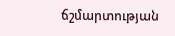ճշմարտության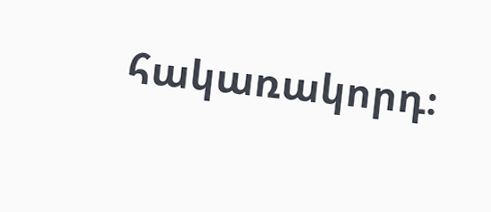հակառակորդ։